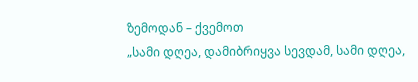ზემოდან – ქვემოთ
„სამი დღეა, დამიბრიყვა სევდამ, სამი დღეა,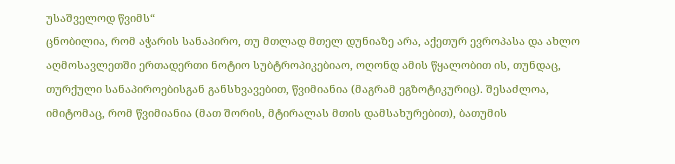უსაშველოდ წვიმს“
ცნობილია, რომ აჭარის სანაპირო, თუ მთლად მთელ დუნიაზე არა, აქეთურ ევროპასა და ახლო აღმოსავლეთში ერთადერთი ნოტიო სუბტროპიკებიაო, ოღონდ ამის წყალობით ის, თუნდაც, თურქული სანაპიროებისგან განსხვავებით, წვიმიანია (მაგრამ ეგზოტიკურიც). შესაძლოა, იმიტომაც, რომ წვიმიანია (მათ შორის, მტირალას მთის დამსახურებით), ბათუმის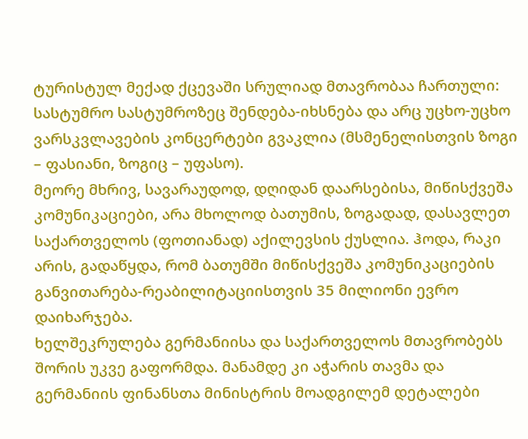ტურისტულ მექად ქცევაში სრულიად მთავრობაა ჩართული: სასტუმრო სასტუმროზეც შენდება-იხსნება და არც უცხო-უცხო ვარსკვლავების კონცერტები გვაკლია (მსმენელისთვის ზოგი – ფასიანი, ზოგიც – უფასო).
მეორე მხრივ, სავარაუდოდ, დღიდან დაარსებისა, მიწისქვეშა კომუნიკაციები, არა მხოლოდ ბათუმის, ზოგადად, დასავლეთ საქართველოს (ფოთიანად) აქილევსის ქუსლია. ჰოდა, რაკი არის, გადაწყდა, რომ ბათუმში მიწისქვეშა კომუნიკაციების განვითარება-რეაბილიტაციისთვის 35 მილიონი ევრო დაიხარჯება.
ხელშეკრულება გერმანიისა და საქართველოს მთავრობებს შორის უკვე გაფორმდა. მანამდე კი აჭარის თავმა და გერმანიის ფინანსთა მინისტრის მოადგილემ დეტალები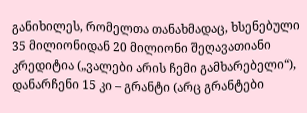განიხილეს, რომელთა თანახმადაც, ხსენებული 35 მილიონიდან 20 მილიონი შეღავათიანი კრედიტია („ვალები არის ჩემი გამხარებელი“), დანარჩენი 15 კი – გრანტი (არც გრანტები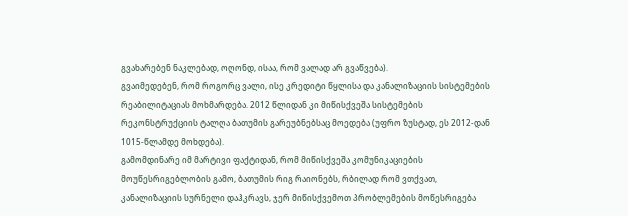გვახარებენ ნაკლებად, ოღონდ, ისაა, რომ ვალად არ გვაწვება).
გვაიმედებენ, რომ როგორც ვალი, ისე კრედიტი წყლისა და კანალიზაციის სისტემების რეაბილიტაციას მოხმარდება. 2012 წლიდან კი მიწისქვეშა სისტემების რეკონსტრუქციის ტალღა ბათუმის გარეუბნებსაც მოედება (უფრო ზუსტად, ეს 2012-დან 1015-წლამდე მოხდება).
გამომდინარე იმ მარტივი ფაქტიდან, რომ მიწისქვეშა კომუნიკაციების მოუწესრიგებლობის გამო, ბათუმის რიგ რაიონებს, რბილად რომ ვთქვათ, კანალიზაციის სურნელი დაჰკრავს, ჯერ მიწისქვემოთ პრობლემების მოწესრიგება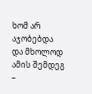ხომ არ აჯობებდა და მხოლოდ ამის შემდეგ –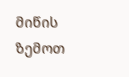მიწის ზემოთ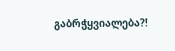გაბრჭყვიალება?!